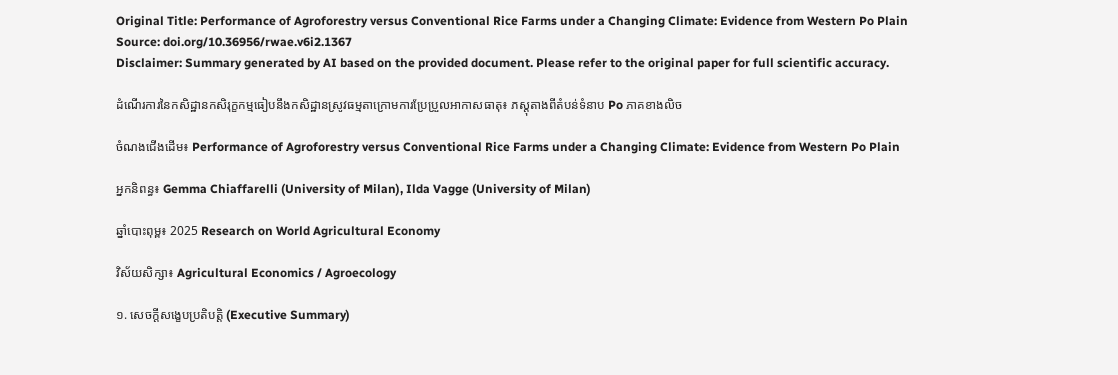Original Title: Performance of Agroforestry versus Conventional Rice Farms under a Changing Climate: Evidence from Western Po Plain
Source: doi.org/10.36956/rwae.v6i2.1367
Disclaimer: Summary generated by AI based on the provided document. Please refer to the original paper for full scientific accuracy.

ដំណើរការនៃកសិដ្ឋានកសិរុក្ខកម្មធៀបនឹងកសិដ្ឋានស្រូវធម្មតាក្រោមការប្រែប្រួលអាកាសធាតុ៖ ភស្តុតាងពីតំបន់ទំនាប Po ភាគខាងលិច

ចំណងជើងដើម៖ Performance of Agroforestry versus Conventional Rice Farms under a Changing Climate: Evidence from Western Po Plain

អ្នកនិពន្ធ៖ Gemma Chiaffarelli (University of Milan), Ilda Vagge (University of Milan)

ឆ្នាំបោះពុម្ព៖ 2025 Research on World Agricultural Economy

វិស័យសិក្សា៖ Agricultural Economics / Agroecology

១. សេចក្តីសង្ខេបប្រតិបត្តិ (Executive Summary)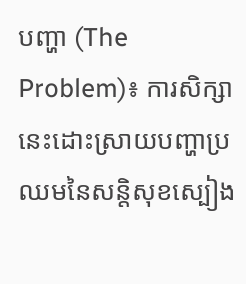បញ្ហា (The Problem)៖ ការសិក្សានេះដោះស្រាយបញ្ហាប្រឈមនៃសន្តិសុខស្បៀង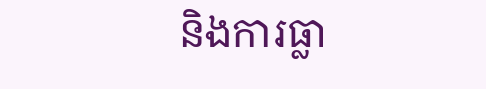និងការធ្លា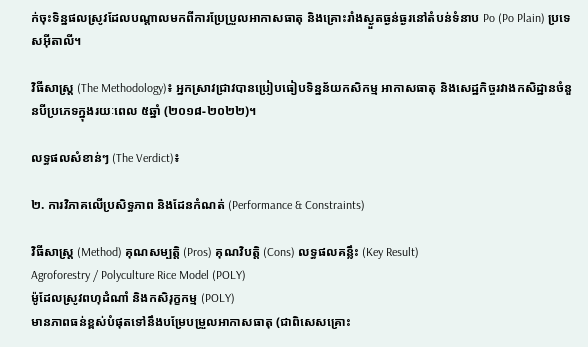ក់ចុះទិន្នផលស្រូវដែលបណ្តាលមកពីការប្រែប្រួលអាកាសធាតុ និងគ្រោះរាំងស្ងួតធ្ងន់ធ្ងរនៅតំបន់ទំនាប Po (Po Plain) ប្រទេសអ៊ីតាលី។

វិធីសាស្ត្រ (The Methodology)៖ អ្នកស្រាវជ្រាវបានប្រៀបធៀបទិន្នន័យកសិកម្ម អាកាសធាតុ និងសេដ្ឋកិច្ចរវាងកសិដ្ឋានចំនួនបីប្រភេទក្នុងរយៈពេល ៥ឆ្នាំ (២០១៨-២០២២)។

លទ្ធផលសំខាន់ៗ (The Verdict)៖

២. ការវិភាគលើប្រសិទ្ធភាព និងដែនកំណត់ (Performance & Constraints)

វិធីសាស្ត្រ (Method) គុណសម្បត្តិ (Pros) គុណវិបត្តិ (Cons) លទ្ធផលគន្លឹះ (Key Result)
Agroforestry / Polyculture Rice Model (POLY)
ម៉ូដែលស្រូវពហុដំណាំ និងកសិរុក្ខកម្ម (POLY)
មានភាពធន់ខ្ពស់បំផុតទៅនឹងបម្រែបម្រួលអាកាសធាតុ (ជាពិសេសគ្រោះ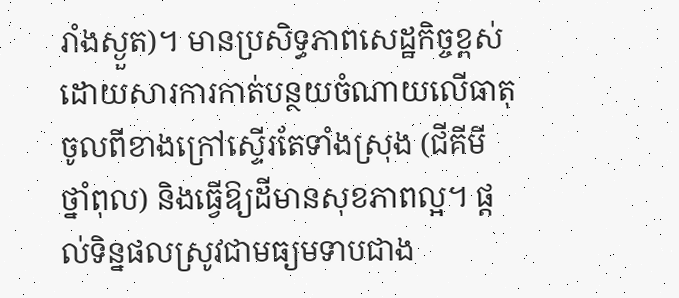រាំងស្ងួត)។ មានប្រសិទ្ធភាពសេដ្ឋកិច្ចខ្ពស់ដោយសារការកាត់បន្ថយចំណាយលើធាតុចូលពីខាងក្រៅស្ទើរតែទាំងស្រុង (ជីគីមី ថ្នាំពុល) និងធ្វើឱ្យដីមានសុខភាពល្អ។ ផ្តល់ទិន្នផលស្រូវជាមធ្យមទាបជាង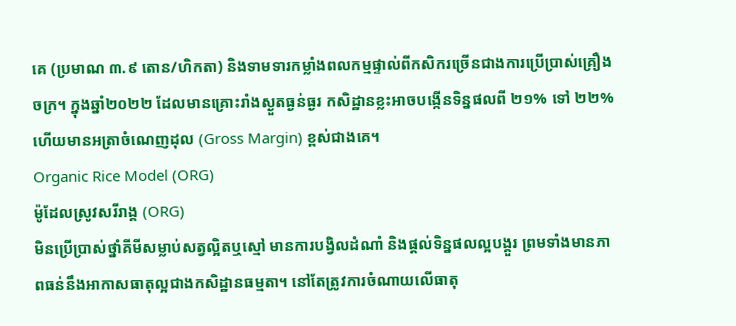គេ (ប្រមាណ ៣.៩ តោន/ហិកតា) និងទាមទារកម្លាំងពលកម្មផ្ទាល់ពីកសិករច្រើនជាងការប្រើប្រាស់គ្រឿងចក្រ។ ក្នុងឆ្នាំ២០២២ ដែលមានគ្រោះរាំងស្ងួតធ្ងន់ធ្ងរ កសិដ្ឋានខ្លះអាចបង្កើនទិន្នផលពី ២១% ទៅ ២២% ហើយមានអត្រាចំណេញដុល (Gross Margin) ខ្ពស់ជាងគេ។
Organic Rice Model (ORG)
ម៉ូដែលស្រូវសរីរាង្គ (ORG)
មិនប្រើប្រាស់ថ្នាំគីមីសម្លាប់សត្វល្អិតឬស្មៅ មានការបង្វិលដំណាំ និងផ្តល់ទិន្នផលល្អបង្គួរ ព្រមទាំងមានភាពធន់នឹងអាកាសធាតុល្អជាងកសិដ្ឋានធម្មតា។ នៅតែត្រូវការចំណាយលើធាតុ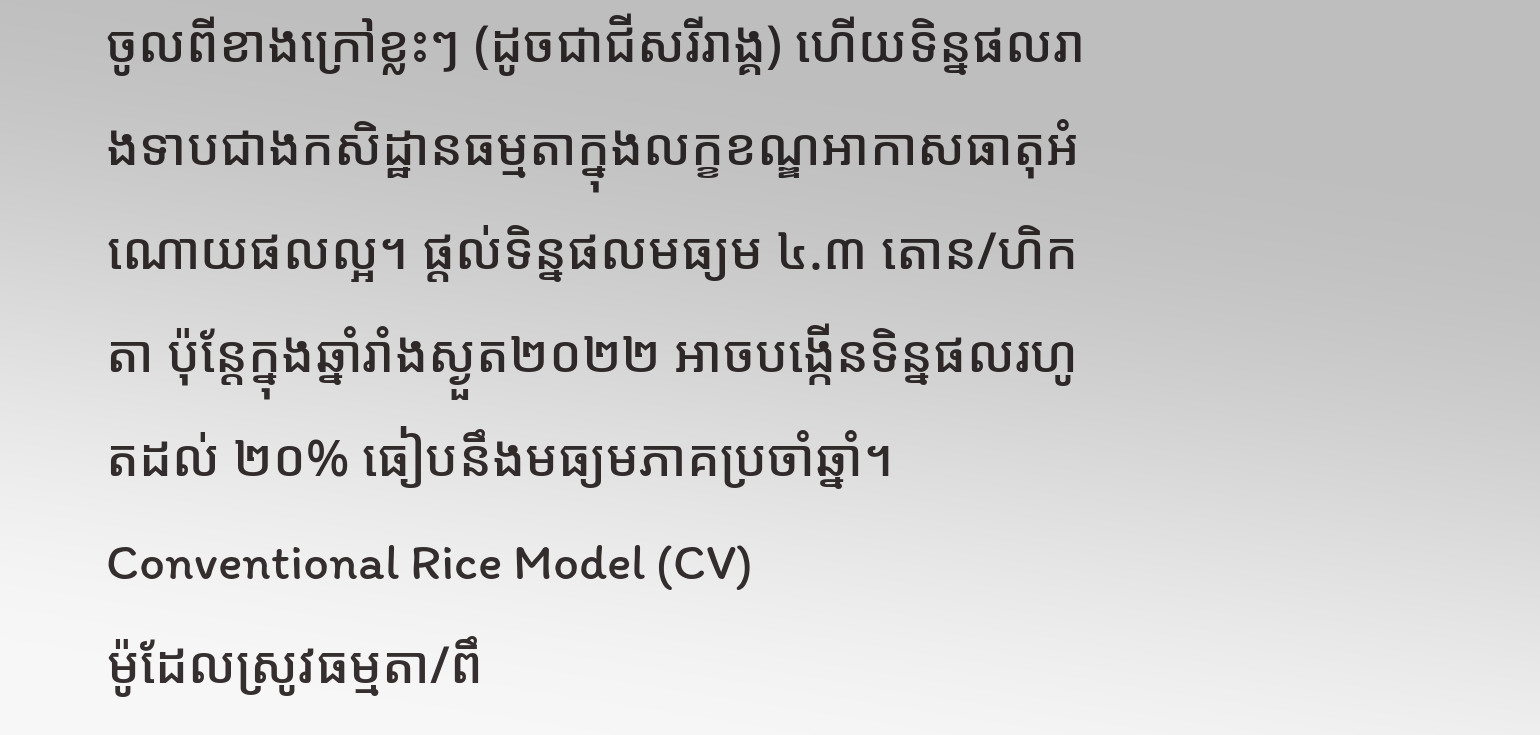ចូលពីខាងក្រៅខ្លះៗ (ដូចជាជីសរីរាង្គ) ហើយទិន្នផលរាងទាបជាងកសិដ្ឋានធម្មតាក្នុងលក្ខខណ្ឌអាកាសធាតុអំណោយផលល្អ។ ផ្តល់ទិន្នផលមធ្យម ៤.៣ តោន/ហិកតា ប៉ុន្តែក្នុងឆ្នាំរាំងស្ងួត២០២២ អាចបង្កើនទិន្នផលរហូតដល់ ២០% ធៀបនឹងមធ្យមភាគប្រចាំឆ្នាំ។
Conventional Rice Model (CV)
ម៉ូដែលស្រូវធម្មតា/ពឹ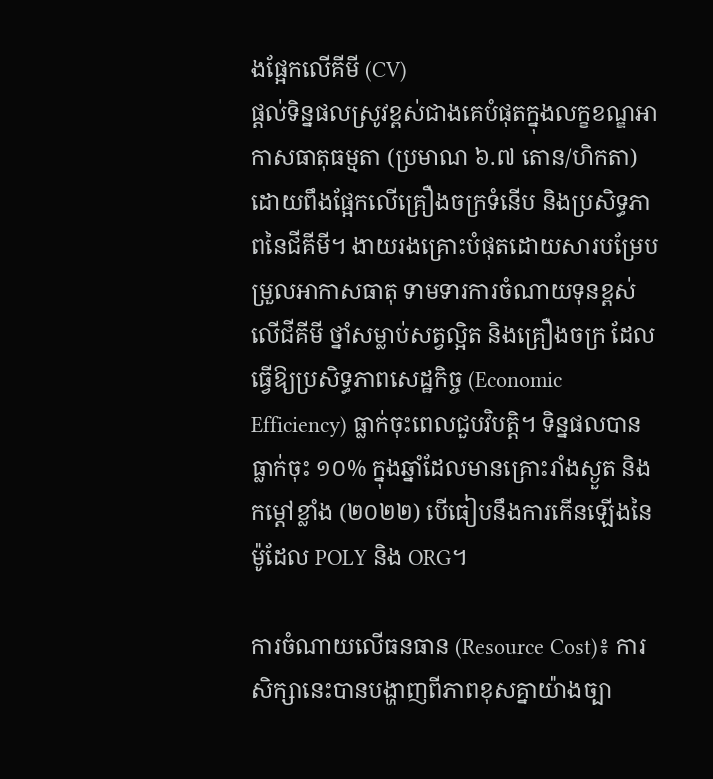ងផ្អែកលើគីមី (CV)
ផ្តល់ទិន្នផលស្រូវខ្ពស់ជាងគេបំផុតក្នុងលក្ខខណ្ឌអាកាសធាតុធម្មតា (ប្រមាណ ៦.៧ តោន/ហិកតា) ដោយពឹងផ្អែកលើគ្រឿងចក្រទំនើប និងប្រសិទ្ធភាពនៃជីគីមី។ ងាយរងគ្រោះបំផុតដោយសារបម្រែបម្រួលអាកាសធាតុ ទាមទារការចំណាយទុនខ្ពស់លើជីគីមី ថ្នាំសម្លាប់សត្វល្អិត និងគ្រឿងចក្រ ដែលធ្វើឱ្យប្រសិទ្ធភាពសេដ្ឋកិច្ច (Economic Efficiency) ធ្លាក់ចុះពេលជួបវិបត្តិ។ ទិន្នផលបានធ្លាក់ចុះ ១០% ក្នុងឆ្នាំដែលមានគ្រោះរាំងស្ងួត និងកម្តៅខ្លាំង (២០២២) បើធៀបនឹងការកើនឡើងនៃម៉ូដែល POLY និង ORG។

ការចំណាយលើធនធាន (Resource Cost)៖ ការសិក្សានេះបានបង្ហាញពីភាពខុសគ្នាយ៉ាងច្បា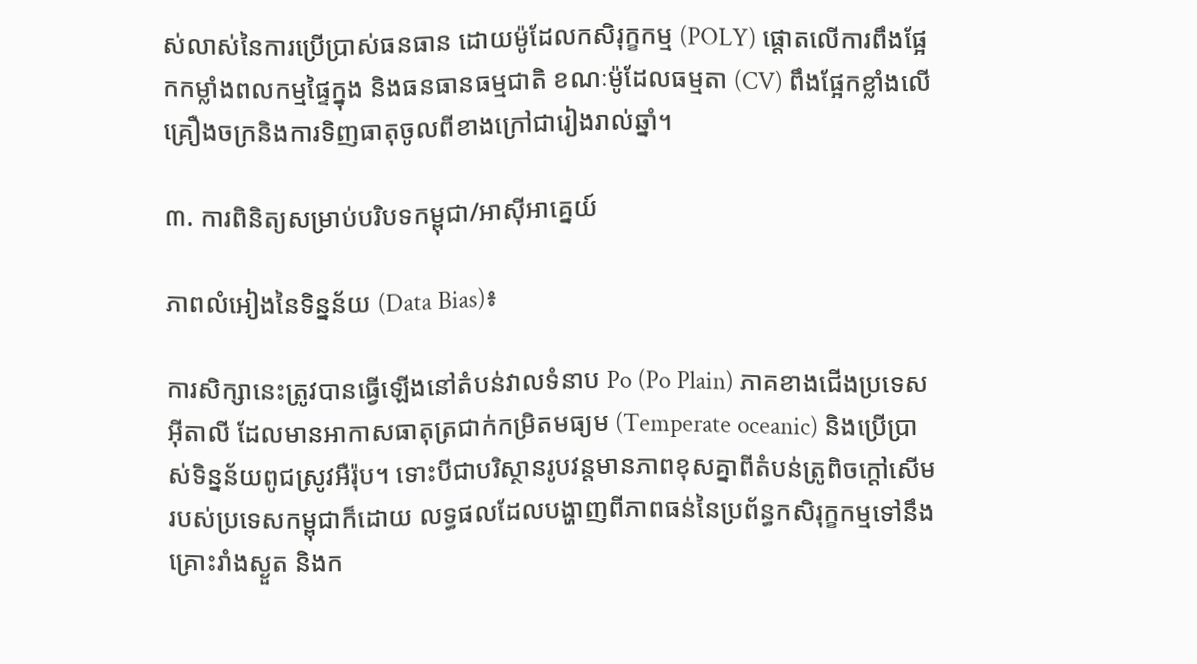ស់លាស់នៃការប្រើប្រាស់ធនធាន ដោយម៉ូដែលកសិរុក្ខកម្ម (POLY) ផ្តោតលើការពឹងផ្អែកកម្លាំងពលកម្មផ្ទៃក្នុង និងធនធានធម្មជាតិ ខណៈម៉ូដែលធម្មតា (CV) ពឹងផ្អែកខ្លាំងលើគ្រឿងចក្រនិងការទិញធាតុចូលពីខាងក្រៅជារៀងរាល់ឆ្នាំ។

៣. ការពិនិត្យសម្រាប់បរិបទកម្ពុជា/អាស៊ីអាគ្នេយ៍

ភាពលំអៀងនៃទិន្នន័យ (Data Bias)៖

ការសិក្សានេះត្រូវបានធ្វើឡើងនៅតំបន់វាលទំនាប Po (Po Plain) ភាគខាងជើងប្រទេសអ៊ីតាលី ដែលមានអាកាសធាតុត្រជាក់កម្រិតមធ្យម (Temperate oceanic) និងប្រើប្រាស់ទិន្នន័យពូជស្រូវអឺរ៉ុប។ ទោះបីជាបរិស្ថានរូបវន្តមានភាពខុសគ្នាពីតំបន់ត្រូពិចក្តៅសើមរបស់ប្រទេសកម្ពុជាក៏ដោយ លទ្ធផលដែលបង្ហាញពីភាពធន់នៃប្រព័ន្ធកសិរុក្ខកម្មទៅនឹងគ្រោះរាំងស្ងួត និងក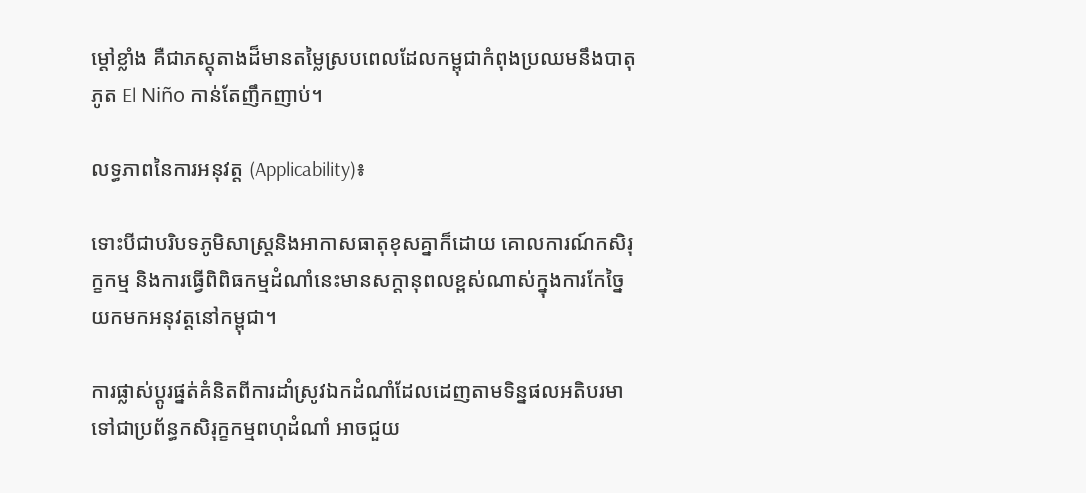ម្តៅខ្លាំង គឺជាភស្តុតាងដ៏មានតម្លៃស្របពេលដែលកម្ពុជាកំពុងប្រឈមនឹងបាតុភូត El Niño កាន់តែញឹកញាប់។

លទ្ធភាពនៃការអនុវត្ត (Applicability)៖

ទោះបីជាបរិបទភូមិសាស្ត្រនិងអាកាសធាតុខុសគ្នាក៏ដោយ គោលការណ៍កសិរុក្ខកម្ម និងការធ្វើពិពិធកម្មដំណាំនេះមានសក្តានុពលខ្ពស់ណាស់ក្នុងការកែច្នៃយកមកអនុវត្តនៅកម្ពុជា។

ការផ្លាស់ប្តូរផ្នត់គំនិតពីការដាំស្រូវឯកដំណាំដែលដេញតាមទិន្នផលអតិបរមា ទៅជាប្រព័ន្ធកសិរុក្ខកម្មពហុដំណាំ អាចជួយ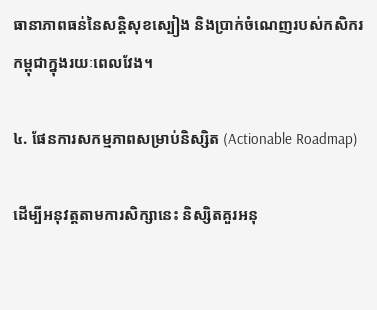ធានាភាពធន់នៃសន្តិសុខស្បៀង និងប្រាក់ចំណេញរបស់កសិករកម្ពុជាក្នុងរយៈពេលវែង។

៤. ផែនការសកម្មភាពសម្រាប់និស្សិត (Actionable Roadmap)

ដើម្បីអនុវត្តតាមការសិក្សានេះ និស្សិតគួរអនុ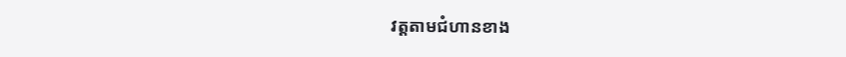វត្តតាមជំហានខាង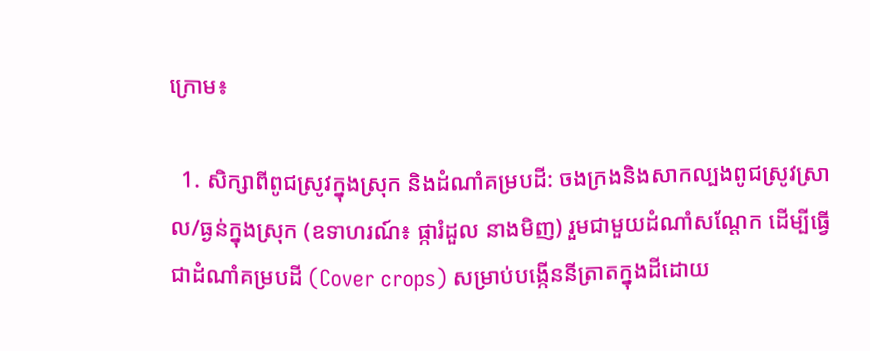ក្រោម៖

  1. សិក្សាពីពូជស្រូវក្នុងស្រុក និងដំណាំគម្របដី: ចងក្រងនិងសាកល្បងពូជស្រូវស្រាល/ធ្ងន់ក្នុងស្រុក (ឧទាហរណ៍៖ ផ្ការំដួល នាងមិញ) រួមជាមួយដំណាំសណ្តែក ដើម្បីធ្វើជាដំណាំគម្របដី (Cover crops) សម្រាប់បង្កើននីត្រាតក្នុងដីដោយ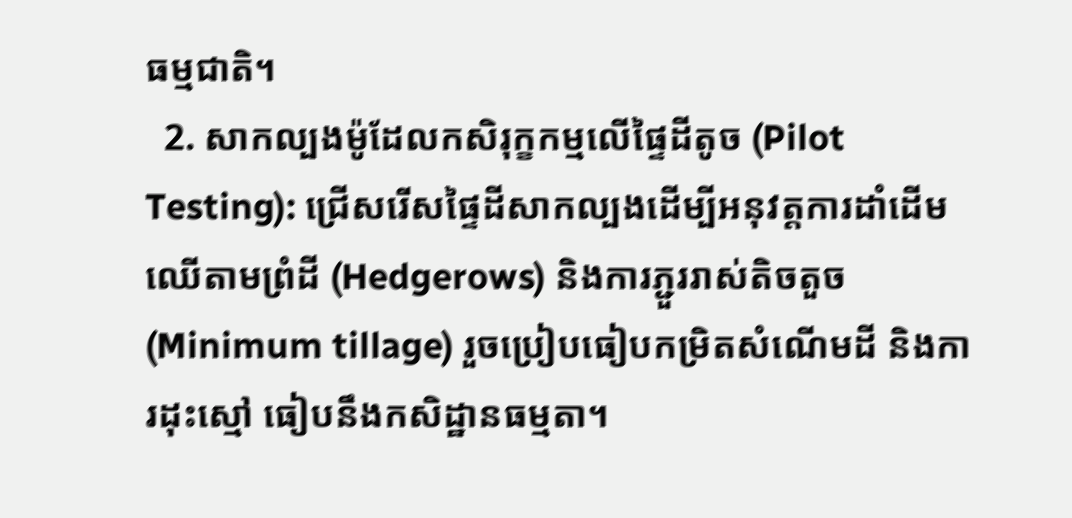ធម្មជាតិ។
  2. សាកល្បងម៉ូដែលកសិរុក្ខកម្មលើផ្ទៃដីតូច (Pilot Testing): ជ្រើសរើសផ្ទៃដីសាកល្បងដើម្បីអនុវត្តការដាំដើមឈើតាមព្រំដី (Hedgerows) និងការភ្ជួររាស់តិចតួច (Minimum tillage) រួចប្រៀបធៀបកម្រិតសំណើមដី និងការដុះស្មៅ ធៀបនឹងកសិដ្ឋានធម្មតា។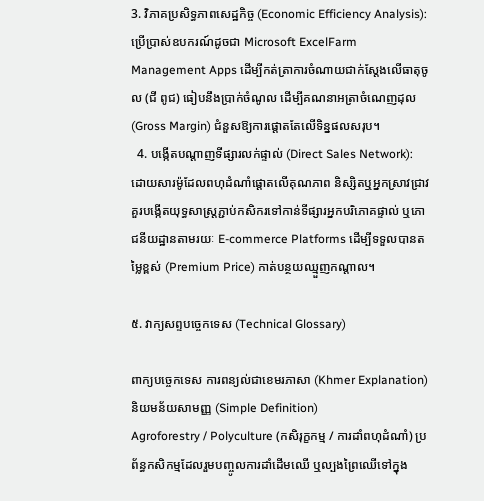3. វិភាគប្រសិទ្ធភាពសេដ្ឋកិច្ច (Economic Efficiency Analysis): ប្រើប្រាស់ឧបករណ៍ដូចជា Microsoft ExcelFarm Management Apps ដើម្បីកត់ត្រាការចំណាយជាក់ស្តែងលើធាតុចូល (ជី ពូជ) ធៀបនឹងប្រាក់ចំណូល ដើម្បីគណនាអត្រាចំណេញដុល (Gross Margin) ជំនួសឱ្យការផ្តោតតែលើទិន្នផលសរុប។
  4. បង្កើតបណ្តាញទីផ្សារលក់ផ្ទាល់ (Direct Sales Network): ដោយសារម៉ូដែលពហុដំណាំផ្តោតលើគុណភាព និស្សិតឬអ្នកស្រាវជ្រាវគួរបង្កើតយុទ្ធសាស្ត្រភ្ជាប់កសិករទៅកាន់ទីផ្សារអ្នកបរិភោគផ្ទាល់ ឬភោជនីយដ្ឋានតាមរយៈ E-commerce Platforms ដើម្បីទទួលបានតម្លៃខ្ពស់ (Premium Price) កាត់បន្ថយឈ្មួញកណ្តាល។

៥. វាក្យសព្ទបច្ចេកទេស (Technical Glossary)

ពាក្យបច្ចេកទេស ការពន្យល់ជាខេមរភាសា (Khmer Explanation) និយមន័យសាមញ្ញ (Simple Definition)
Agroforestry / Polyculture (កសិរុក្ខកម្ម / ការដាំពហុដំណាំ) ប្រព័ន្ធកសិកម្មដែលរួមបញ្ចូលការដាំដើមឈើ ឬល្បងព្រៃឈើទៅក្នុង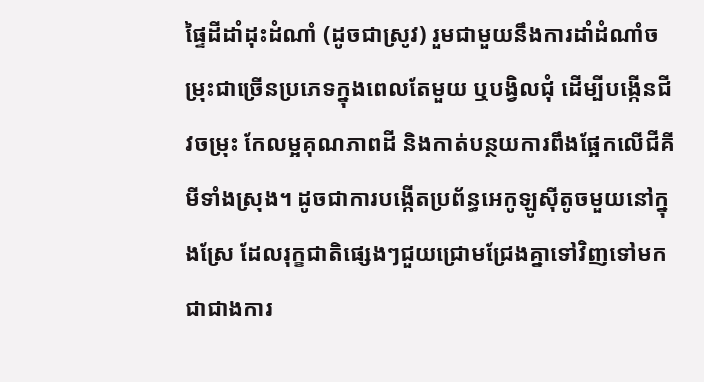ផ្ទៃដីដាំដុះដំណាំ (ដូចជាស្រូវ) រួមជាមួយនឹងការដាំដំណាំចម្រុះជាច្រើនប្រភេទក្នុងពេលតែមួយ ឬបង្វិលជុំ ដើម្បីបង្កើនជីវចម្រុះ កែលម្អគុណភាពដី និងកាត់បន្ថយការពឹងផ្អែកលើជីគីមីទាំងស្រុង។ ដូចជាការបង្កើតប្រព័ន្ធអេកូឡូស៊ីតូចមួយនៅក្នុងស្រែ ដែលរុក្ខជាតិផ្សេងៗជួយជ្រោមជ្រែងគ្នាទៅវិញទៅមក ជាជាងការ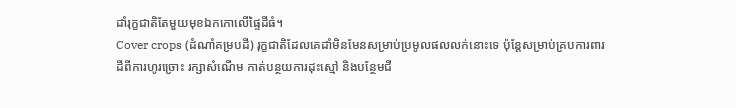ដាំរុក្ខជាតិតែមួយមុខឯកកោលើផ្ទៃដីធំ។
Cover crops (ដំណាំគម្របដី) រុក្ខជាតិដែលគេដាំមិនមែនសម្រាប់ប្រមូលផលលក់នោះទេ ប៉ុន្តែសម្រាប់គ្របការពារដីពីការហូរច្រោះ រក្សាសំណើម កាត់បន្ថយការដុះស្មៅ និងបន្ថែមជី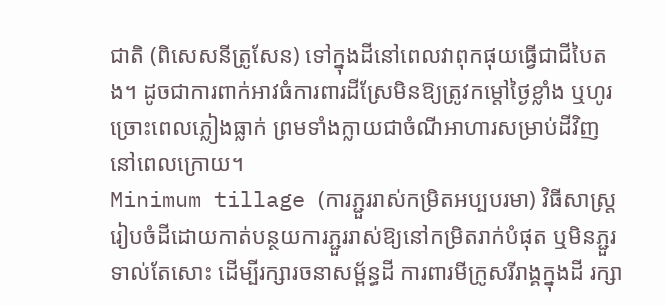ជាតិ (ពិសេសនីត្រូសែន) ទៅក្នុងដីនៅពេលវាពុកផុយធ្វើជាជីបៃតង។ ដូចជាការពាក់អាវធំការពារដីស្រែមិនឱ្យត្រូវកម្តៅថ្ងៃខ្លាំង ឬហូរច្រោះពេលភ្លៀងធ្លាក់ ព្រមទាំងក្លាយជាចំណីអាហារសម្រាប់ដីវិញនៅពេលក្រោយ។
Minimum tillage (ការភ្ជួររាស់កម្រិតអប្បបរមា) វិធីសាស្ត្ររៀបចំដីដោយកាត់បន្ថយការភ្ជួររាស់ឱ្យនៅកម្រិតរាក់បំផុត ឬមិនភ្ជួរទាល់តែសោះ ដើម្បីរក្សារចនាសម្ព័ន្ធដី ការពារមីក្រូសរីរាង្គក្នុងដី រក្សា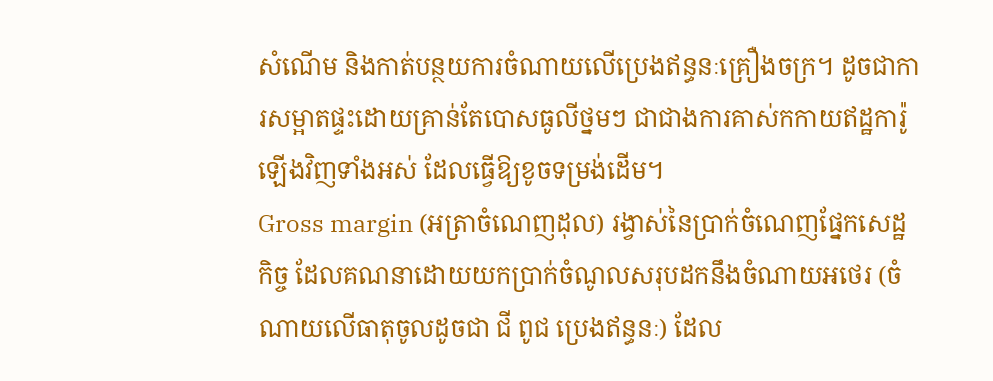សំណើម និងកាត់បន្ថយការចំណាយលើប្រេងឥន្ធនៈគ្រឿងចក្រ។ ដូចជាការសម្អាតផ្ទះដោយគ្រាន់តែបោសធូលីថ្នមៗ ជាជាងការគាស់កកាយឥដ្ឋការ៉ូឡើងវិញទាំងអស់ ដែលធ្វើឱ្យខូចទម្រង់ដើម។
Gross margin (អត្រាចំណេញដុល) រង្វាស់នៃប្រាក់ចំណេញផ្នែកសេដ្ឋកិច្ច ដែលគណនាដោយយកប្រាក់ចំណូលសរុបដកនឹងចំណាយអថេរ (ចំណាយលើធាតុចូលដូចជា ជី ពូជ ប្រេងឥន្ធនៈ) ដែល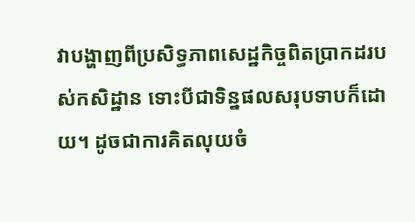វាបង្ហាញពីប្រសិទ្ធភាពសេដ្ឋកិច្ចពិតប្រាកដរបស់កសិដ្ឋាន ទោះបីជាទិន្នផលសរុបទាបក៏ដោយ។ ដូចជាការគិតលុយចំ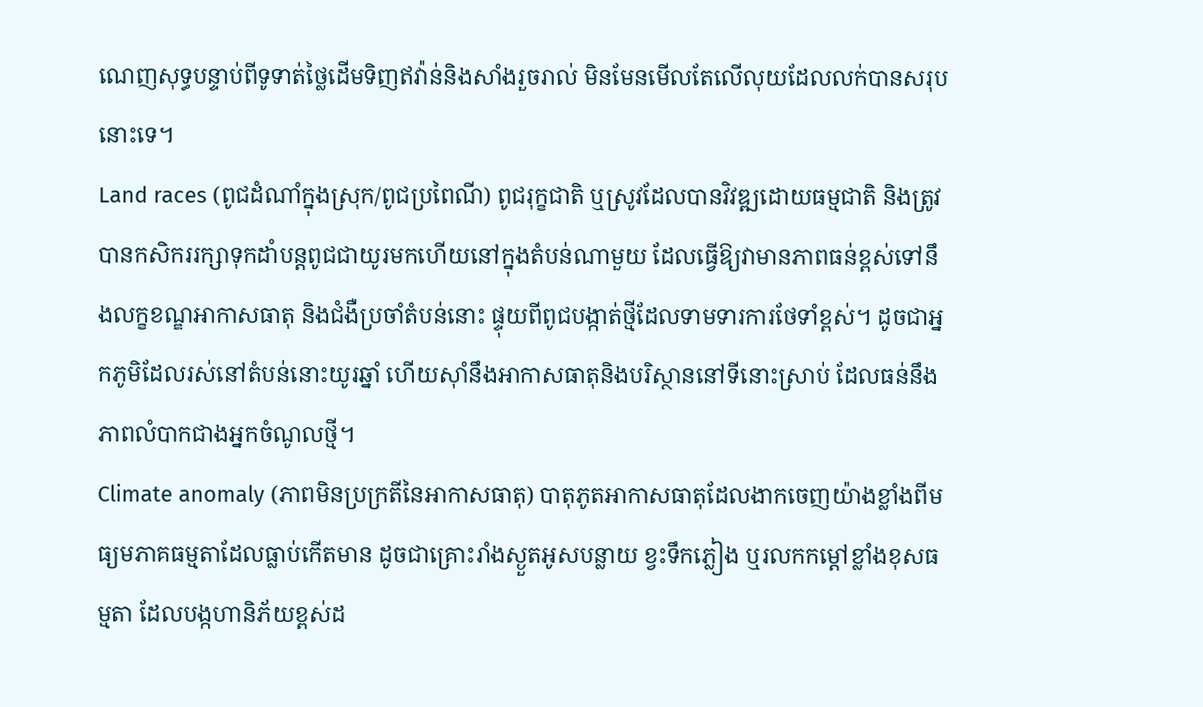ណេញសុទ្ធបន្ទាប់ពីទូទាត់ថ្លៃដើមទិញឥវ៉ាន់និងសាំងរួចរាល់ មិនមែនមើលតែលើលុយដែលលក់បានសរុបនោះទេ។
Land races (ពូជដំណាំក្នុងស្រុក/ពូជប្រពៃណី) ពូជរុក្ខជាតិ ឬស្រូវដែលបានវិវឌ្ឍដោយធម្មជាតិ និងត្រូវបានកសិកររក្សាទុកដាំបន្តពូជជាយូរមកហើយនៅក្នុងតំបន់ណាមួយ ដែលធ្វើឱ្យវាមានភាពធន់ខ្ពស់ទៅនឹងលក្ខខណ្ឌអាកាសធាតុ និងជំងឺប្រចាំតំបន់នោះ ផ្ទុយពីពូជបង្កាត់ថ្មីដែលទាមទារការថែទាំខ្ពស់។ ដូចជាអ្នកភូមិដែលរស់នៅតំបន់នោះយូរឆ្នាំ ហើយស៊ាំនឹងអាកាសធាតុនិងបរិស្ថាននៅទីនោះស្រាប់ ដែលធន់នឹងភាពលំបាកជាងអ្នកចំណូលថ្មី។
Climate anomaly (ភាពមិនប្រក្រតីនៃអាកាសធាតុ) បាតុភូតអាកាសធាតុដែលងាកចេញយ៉ាងខ្លាំងពីមធ្យមភាគធម្មតាដែលធ្លាប់កើតមាន ដូចជាគ្រោះរាំងស្ងួតអូសបន្លាយ ខ្វះទឹកភ្លៀង ឬរលកកម្តៅខ្លាំងខុសធម្មតា ដែលបង្កហានិភ័យខ្ពស់ដ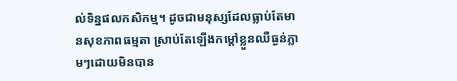ល់ទិន្នផលកសិកម្ម។ ដូចជាមនុស្សដែលធ្លាប់តែមានសុខភាពធម្មតា ស្រាប់តែឡើងកម្តៅខ្លួនឈឺធ្ងន់ភ្លាមៗដោយមិនបាន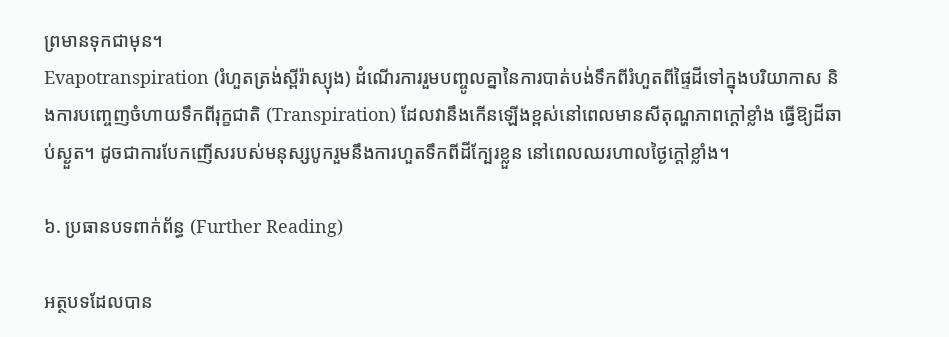ព្រមានទុកជាមុន។
Evapotranspiration (រំហួតត្រង់ស្ពីរ៉ាស្យុង) ដំណើរការរួមបញ្ចូលគ្នានៃការបាត់បង់ទឹកពីរំហួតពីផ្ទៃដីទៅក្នុងបរិយាកាស និងការបញ្ចេញចំហាយទឹកពីរុក្ខជាតិ (Transpiration) ដែលវានឹងកើនឡើងខ្ពស់នៅពេលមានសីតុណ្ហភាពក្តៅខ្លាំង ធ្វើឱ្យដីឆាប់ស្ងួត។ ដូចជាការបែកញើសរបស់មនុស្សបូករួមនឹងការហួតទឹកពីដីក្បែរខ្លួន នៅពេលឈរហាលថ្ងៃក្តៅខ្លាំង។

៦. ប្រធានបទពាក់ព័ន្ធ (Further Reading)

អត្ថបទដែលបាន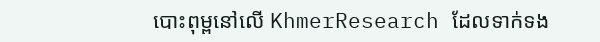បោះពុម្ពនៅលើ KhmerResearch ដែលទាក់ទង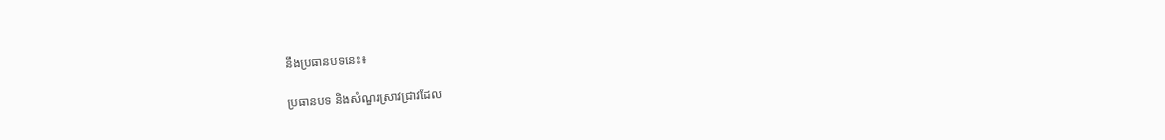នឹងប្រធានបទនេះ៖

ប្រធានបទ និងសំណួរស្រាវជ្រាវដែល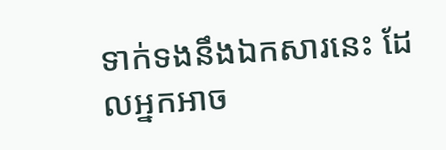ទាក់ទងនឹងឯកសារនេះ ដែលអ្នកអាច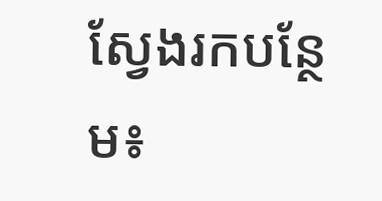ស្វែងរកបន្ថែម៖